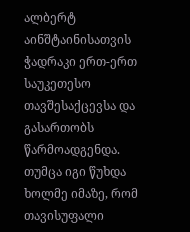ალბერტ აინშტაინისათვის ჭადრაკი ერთ-ერთ საუკეთესო თავშესაქცევსა და გასართობს წარმოადგენდა.
თუმცა იგი წუხდა ხოლმე იმაზე, რომ თავისუფალი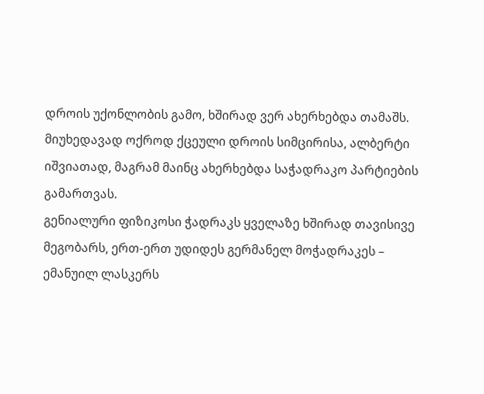დროის უქონლობის გამო, ხშირად ვერ ახერხებდა თამაშს.
მიუხედავად ოქროდ ქცეული დროის სიმცირისა, ალბერტი იშვიათად, მაგრამ მაინც ახერხებდა საჭადრაკო პარტიების გამართვას.
გენიალური ფიზიკოსი ჭადრაკს ყველაზე ხშირად თავისივე მეგობარს, ერთ-ერთ უდიდეს გერმანელ მოჭადრაკეს – ემანუილ ლასკერს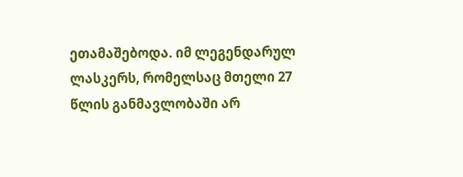ეთამაშებოდა. იმ ლეგენდარულ ლასკერს, რომელსაც მთელი 27 წლის განმავლობაში არ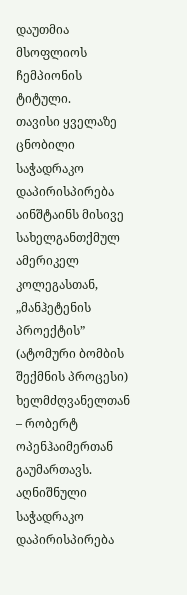დაუთმია მსოფლიოს ჩემპიონის ტიტული.
თავისი ყველაზე ცნობილი საჭადრაკო დაპირისპირება აინშტაინს მისივე სახელგანთქმულ ამერიკელ კოლეგასთან, „მანჰეტენის პროექტის” (ატომური ბომბის შექმნის პროცესი) ხელმძღვანელთან – რობერტ ოპენჰაიმერთან გაუმართავს.
აღნიშნული საჭადრაკო დაპირისპირება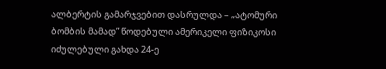ალბერტის გამარჯვებით დასრულდა – „ატომური ბომბის მამად” წოდებული ამერიკელი ფიზიკოსი იძულებული გახდა 24-ე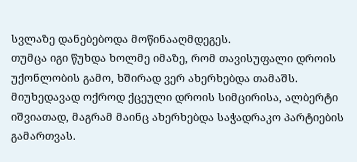სვლაზე დანებებოდა მოწინააღმდეგეს.
თუმცა იგი წუხდა ხოლმე იმაზე, რომ თავისუფალი დროის უქონლობის გამო, ხშირად ვერ ახერხებდა თამაშს.
მიუხედავად ოქროდ ქცეული დროის სიმცირისა, ალბერტი იშვიათად, მაგრამ მაინც ახერხებდა საჭადრაკო პარტიების გამართვას.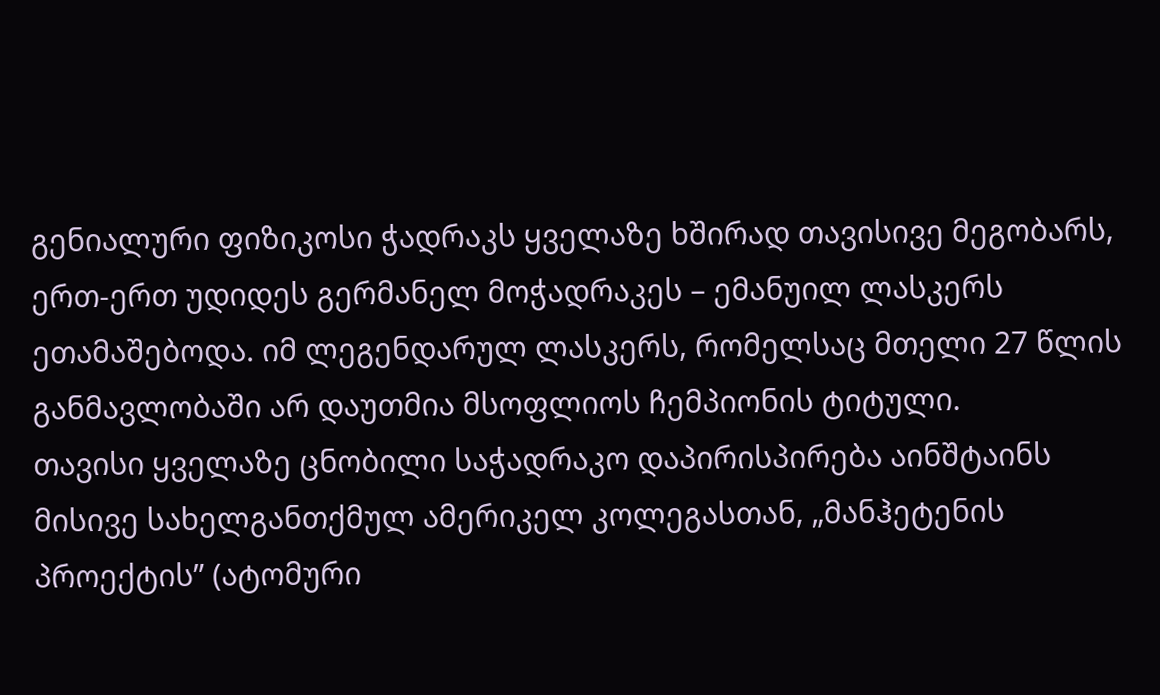გენიალური ფიზიკოსი ჭადრაკს ყველაზე ხშირად თავისივე მეგობარს, ერთ-ერთ უდიდეს გერმანელ მოჭადრაკეს – ემანუილ ლასკერს ეთამაშებოდა. იმ ლეგენდარულ ლასკერს, რომელსაც მთელი 27 წლის განმავლობაში არ დაუთმია მსოფლიოს ჩემპიონის ტიტული.
თავისი ყველაზე ცნობილი საჭადრაკო დაპირისპირება აინშტაინს მისივე სახელგანთქმულ ამერიკელ კოლეგასთან, „მანჰეტენის პროექტის” (ატომური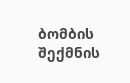ბომბის შექმნის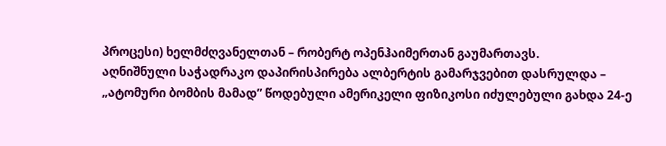პროცესი) ხელმძღვანელთან – რობერტ ოპენჰაიმერთან გაუმართავს.
აღნიშნული საჭადრაკო დაპირისპირება ალბერტის გამარჯვებით დასრულდა – „ატომური ბომბის მამად” წოდებული ამერიკელი ფიზიკოსი იძულებული გახდა 24-ე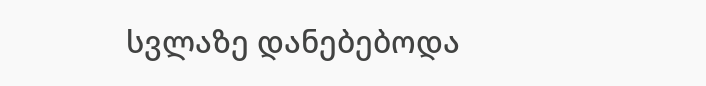სვლაზე დანებებოდა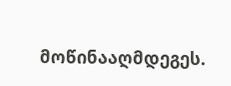მოწინააღმდეგეს.